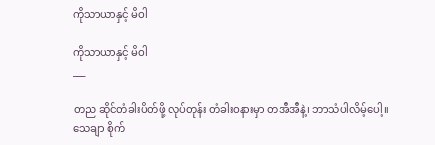ကိုသာယာနှင့် မိဝါ

ကိုသာယာနှင့် မိဝါ
___

တည ဆိုင်တံခါးပိတ်ဖို့ လုပ်တုန်း တံခါးဝနားမှာ တအီအီနဲ့၊ ဘာသံပါလိမ့်ပေါ့။ သေချာ စိုက်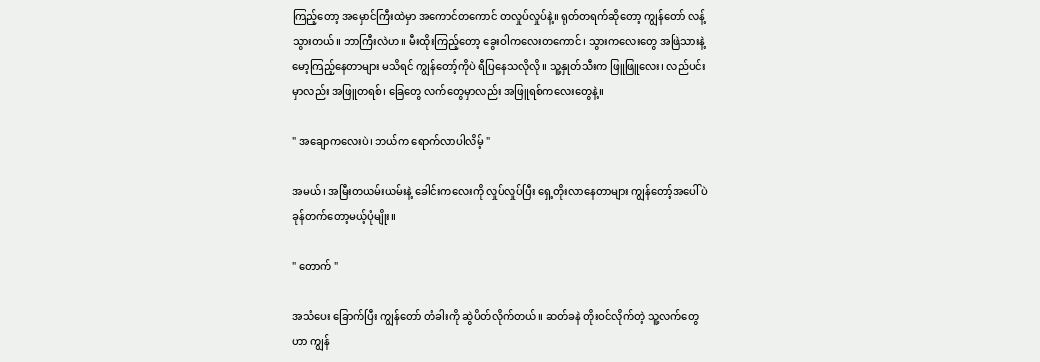ကြည့်တော့ အမှောင်ကြီးထဲမှာ အကောင်တကောင် တလှုပ်လှုပ်နဲ့။ ရုတ်တရက်ဆိုတော့ ကျွန်တော် လန့်သွားတယ်။ ဘာကြီးလဲဟ။ မီးထိုးကြည့်တော့ ခွေးဝါကလေးတကောင်၊ သွားကလေးတွေ အဖြဲသားနဲ့ မော့ကြည့်နေတာများ မသိရင် ကျွန်တော့်ကိုပဲ ရီပြနေသလိုလို။ သူ့နှုတ်သီးက ဖြူဖြူလေး၊ လည်ပင်းမှာလည်း အဖြူတရစ်၊ ခြေတွေ လက်တွေမှာလည်း အဖြူရစ်ကလေးတွေနဲ့။

" အချောကလေးပဲ၊ ဘယ်က ရောက်လာပါလိမ့် "

အမယ်၊ အမြီးတယမ်းယမ်းနဲ့ ခေါင်းကလေးကို လှုပ်လှုပ်ပြီး ရှေ့တိုးလာနေတာများ ကျွန်တော့်အပေါ်ပဲ ခုန်တက်တော့မယ့်ပုံမျိုး။

" တောက် "

အသံပေး ခြောက်ပြီး ကျွန်တော် တံခါးကို ဆွဲပိတ်လိုက်တယ်။ ဆတ်ခနဲ တိုးဝင်လိုက်တဲ့ သူ့လက်တွေဟာ ကျွန်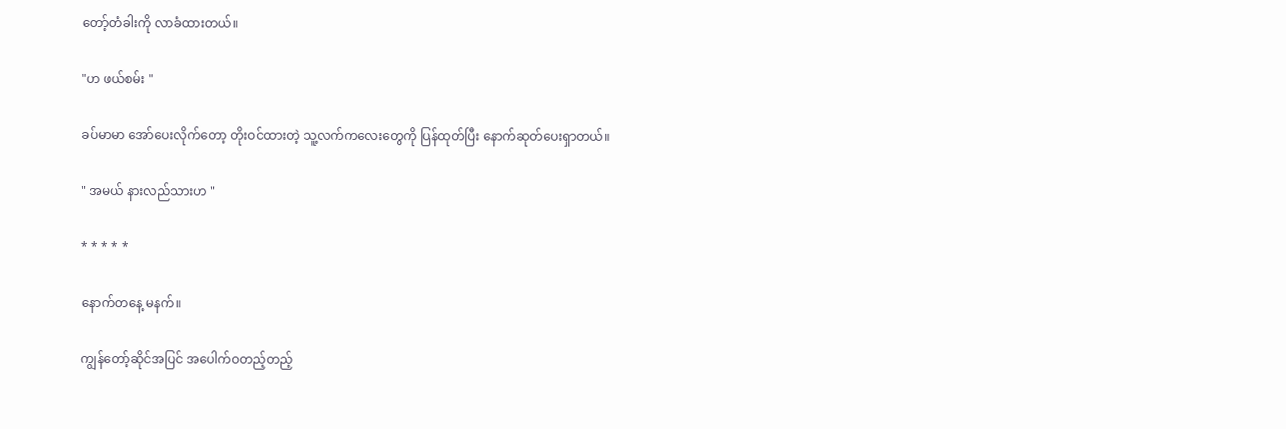တော့်တံခါးကို လာခံထားတယ်။

"ဟ ဖယ်စမ်း "

ခပ်မာမာ အော်ပေးလိုက်တော့ တိုးဝင်ထားတဲ့ သူ့လက်ကလေးတွေကို ပြန်ထုတ်ပြီး နောက်ဆုတ်ပေးရှာတယ်။

" အမယ် နားလည်သားဟ "

* * * * *

နောက်တနေ့ မနက်။

ကျွန်တော့်ဆိုင်အပြင် အပေါက်ဝတည့်တည့်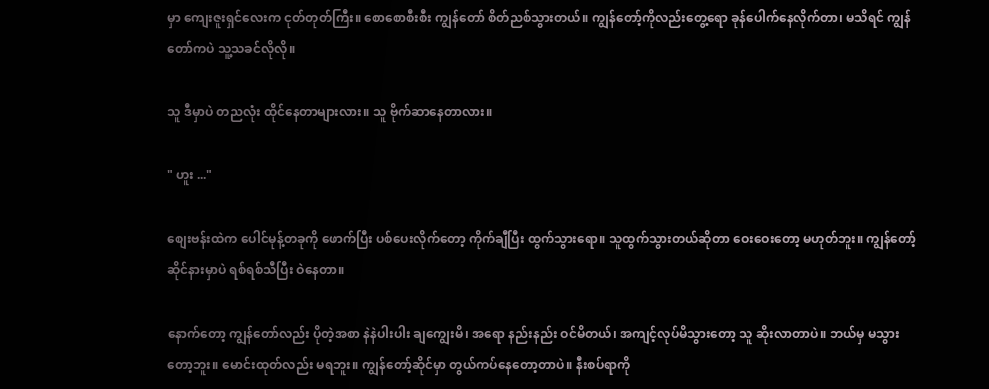မှာ ကျေးဇူးရှင်လေးက ငုတ်တုတ်ကြီး။ စောစောစီးစီး ကျွန်တော် စိတ်ညစ်သွားတယ်။ ကျွန်တော့်ကိုလည်းတွေ့ရော ခုန်ပေါက်နေလိုက်တာ၊ မသိရင် ကျွန်တော်ကပဲ သူ့သခင်လိုလို။

သူ ဒီမှာပဲ တညလုံး ထိုင်နေတာများလား။ သူ ဗိုက်ဆာနေတာလား။

" ဟူး ..."

စျေးဗန်းထဲက ပေါင်မုန့်တခုကို ဖောက်ပြီး ပစ်ပေးလိုက်တော့ ကိုက်ချီပြီး ထွက်သွားရော။ သူထွက်သွားတယ်ဆိုတာ ဝေးဝေးတော့ မဟုတ်ဘူး။ ကျွန်တော့်ဆိုင်နားမှာပဲ ရစ်ရစ်သီပြီး ဝဲနေတာ။

နောက်တော့ ကျွန်တော်လည်း ပိုတဲ့အစာ နဲနဲပါးပါး ချကျွေးမိ၊ အရော နည်းနည်း ဝင်မိတယ်၊ အကျင့်လုပ်မိသွားတော့ သူ ဆိုးလာတာပဲ။ ဘယ်မှ မသွားတော့ဘူး။ မောင်းထုတ်လည်း မရဘူး။ ကျွန်တော့်ဆိုင်မှာ တွယ်ကပ်နေတော့တာပဲ။ နီးစပ်ရာကို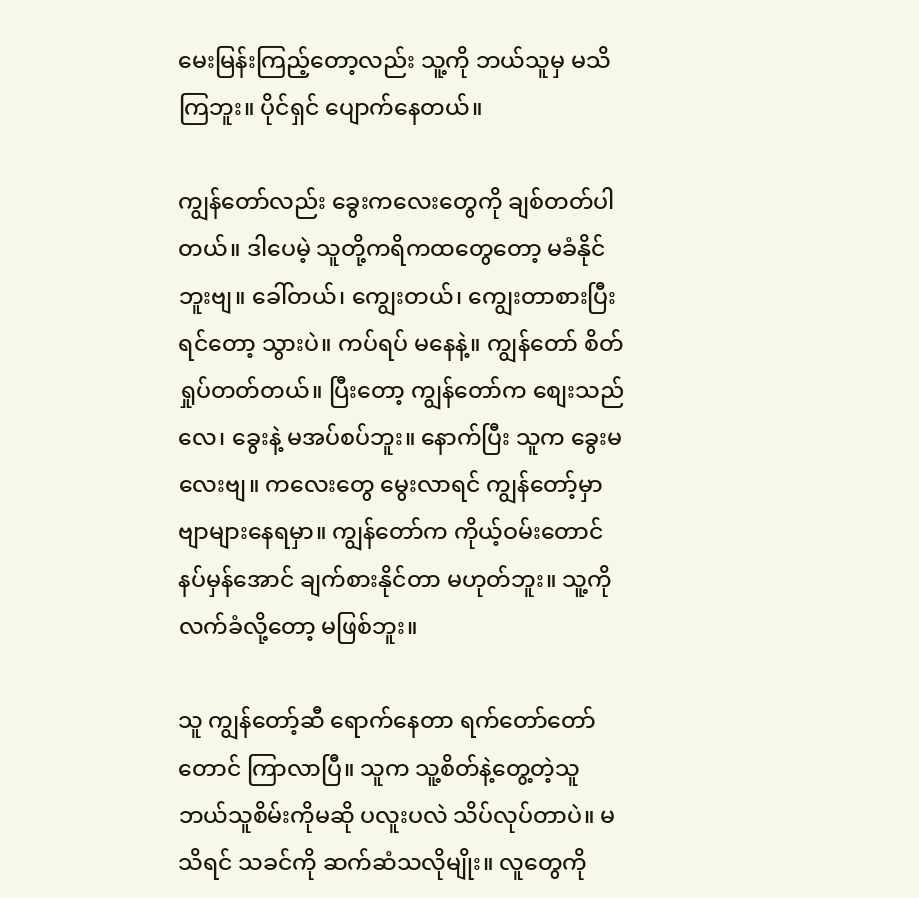မေးမြန်းကြည့်တော့လည်း သူ့ကို ဘယ်သူမှ မသိကြဘူး။ ပိုင်ရှင် ပျောက်နေတယ်။

ကျွန်တော်လည်း ခွေးကလေးတွေကို ချစ်တတ်ပါတယ်။ ဒါပေမဲ့ သူတို့ကရိကထတွေတော့ မခံနိုင်ဘူးဗျ။ ခေါ်တယ်၊ ကျွေးတယ်၊ ကျွေးတာစားပြီးရင်တော့ သွားပဲ။ ကပ်ရပ် မနေနဲ့။ ကျွန်တော် စိတ်ရှုပ်တတ်တယ်။ ပြီးတော့ ကျွန်တော်က စျေးသည်လေ၊ ခွေးနဲ့ မအပ်စပ်ဘူး။ နောက်ပြီး သူက ခွေးမလေးဗျ။ ကလေးတွေ မွေးလာရင် ကျွန်တော့်မှာ ဗျာများနေရမှာ။ ကျွန်တော်က ကိုယ့်ဝမ်းတောင် နပ်မှန်အောင် ချက်စားနိုင်တာ မဟုတ်ဘူး။ သူ့ကို လက်ခံလို့တော့ မဖြစ်ဘူး။

သူ ကျွန်တော့်ဆီ ရောက်နေတာ ရက်တော်တော်တောင် ကြာလာပြီ။ သူက သူ့စိတ်နဲ့တွေ့တဲ့သူ ဘယ်သူစိမ်းကိုမဆို ပလူးပလဲ သိပ်လုပ်တာပဲ။ မသိရင် သခင်ကို ဆက်ဆံသလိုမျိုး။ လူတွေကို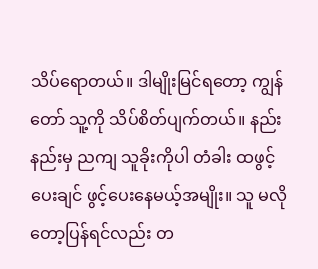သိပ်ရောတယ်။ ဒါမျိုးမြင်ရတော့ ကျွန်တော် သူ့ကို သိပ်စိတ်ပျက်တယ်။ နည်းနည်းမှ ညကျ သူခိုးကိုပါ တံခါး ထဖွင့်ပေးချင် ဖွင့်ပေးနေမယ့်အမျိုး။ သူ မလိုတော့ပြန်ရင်လည်း တ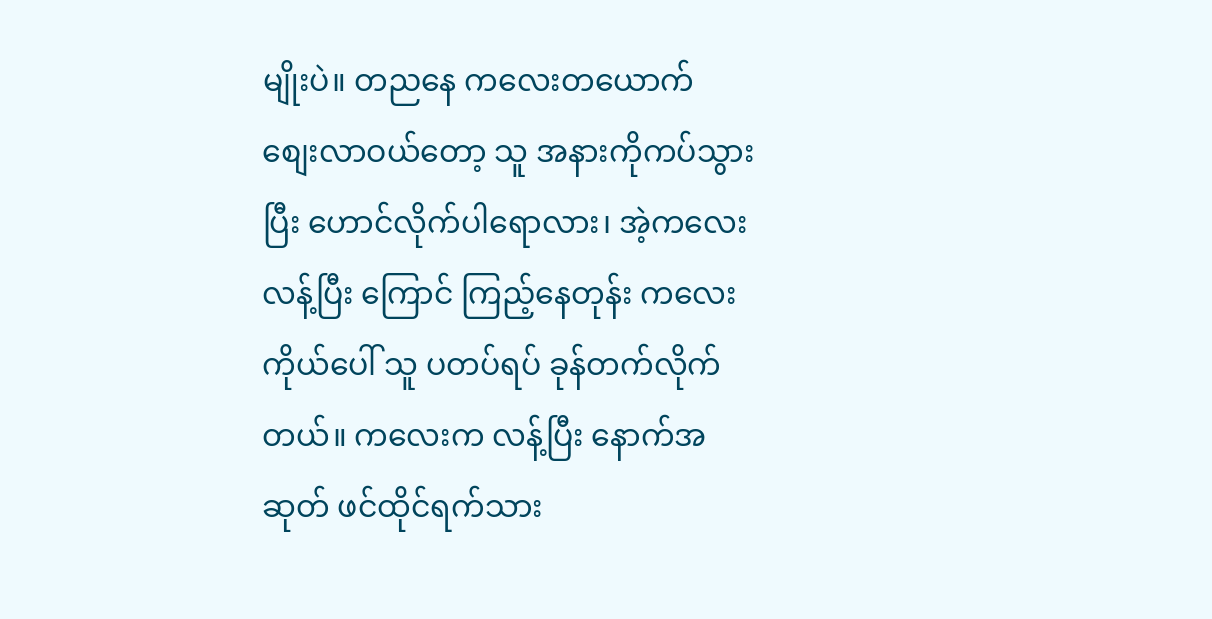မျိုးပဲ။ တညနေ ကလေးတယောက် စျေးလာဝယ်တော့ သူ အနားကိုကပ်သွားပြီး ဟောင်လိုက်ပါရောလား၊ အဲ့ကလေး လန့်ပြီး ကြောင် ကြည့်နေတုန်း ကလေးကိုယ်ပေါ် သူ ပတပ်ရပ် ခုန်တက်လိုက်တယ်။ ကလေးက လန့်ပြီး နောက်အဆုတ် ဖင်ထိုင်ရက်သား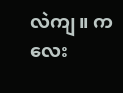လဲကျ။ ကလေး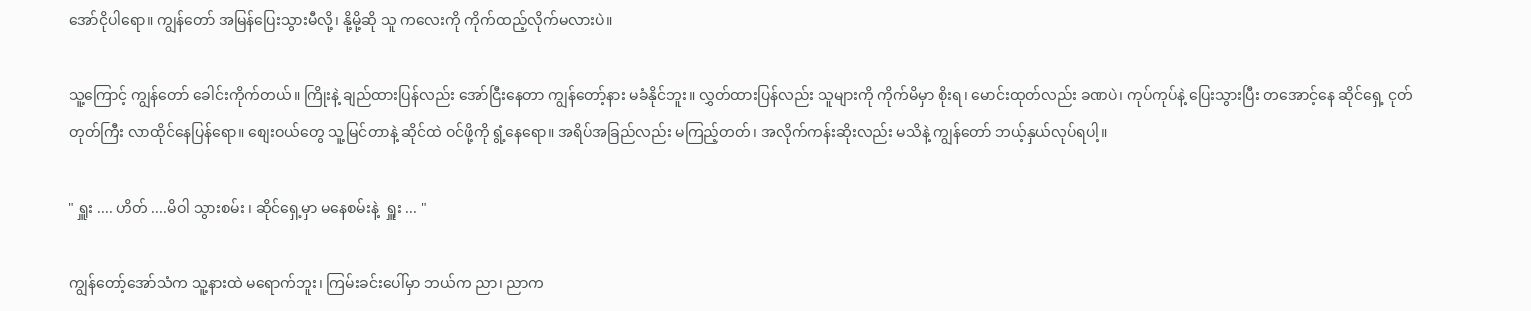အော်ငိုပါရော။ ကျွန်တော် အမြန်ပြေးသွားမီလို့၊ နို့မို့ဆို သူ ကလေးကို ကိုက်ထည့်လိုက်မလားပဲ။

သူ့ကြောင့် ကျွန်တော် ခေါင်းကိုက်တယ်။ ကြိုးနဲ့ ချည်ထားပြန်လည်း အော်ငြီးနေတာ ကျွန်တော့်နား မခံနိုင်ဘူး။ လွှတ်ထားပြန်လည်း သူများကို ကိုက်မိမှာ စိုးရ၊ မောင်းထုတ်လည်း ခဏပဲ၊ ကုပ်ကုပ်နဲ့ ပြေးသွားပြီး တအောင့်နေ ဆိုင်ရှေ့ ငုတ်တုတ်ကြီး လာထိုင်နေပြန်ရော။ စျေးဝယ်တွေ သူ့မြင်တာနဲ့ ဆိုင်ထဲ ဝင်ဖို့ကို ရွံ့နေရော။ အရိပ်အခြည်လည်း မကြည့်တတ်၊ အလိုက်ကန်းဆိုးလည်း မသိနဲ့ ကျွန်တော် ဘယ့်နှယ်လုပ်ရပါ့။

" ရှူး .... ဟိတ် ....မိဝါ သွားစမ်း ၊ ဆိုင်ရှေ့မှာ မနေစမ်းနဲ့  ရှူး ... "

ကျွန်တော့်အော်သံက သူ့နားထဲ မရောက်ဘူး၊ ကြမ်းခင်းပေါ်မှာ ဘယ်က ညာ၊ ညာက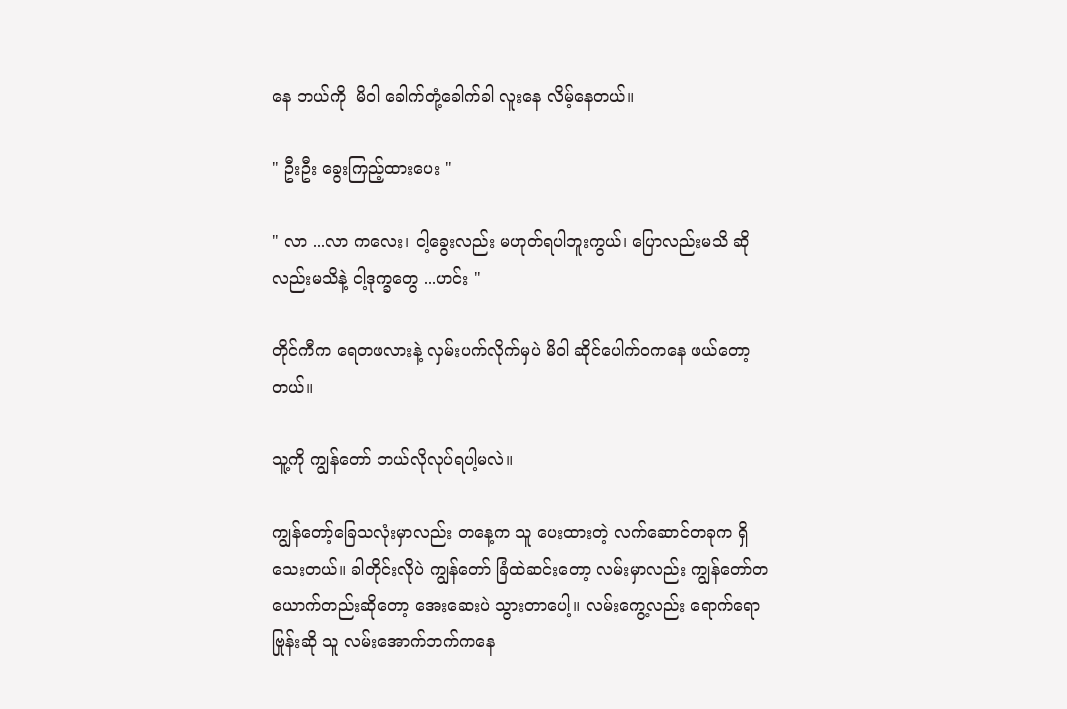နေ ဘယ်ကို  မိဝါ ခေါက်တုံ့ခေါက်ခါ လူးနေ လိမ့်နေတယ်။

" ဦးဦး ခွေးကြည့်ထားပေး "

" လာ ...လာ ကလေး၊ ငါ့ခွေးလည်း မဟုတ်ရပါဘူးကွယ်၊ ပြောလည်းမသိ ဆိုလည်းမသိနဲ့ ငါ့ဒုက္ခတွေ ...ဟင်း "

တိုင်ကီက ရေတဖလားနဲ့ လှမ်းပက်လိုက်မှပဲ မိဝါ ဆိုင်ပေါက်ဝကနေ ဖယ်တော့တယ်။

သူ့ကို ကျွန်တော် ဘယ်လိုလုပ်ရပါ့မလဲ။

ကျွန်တော့်ခြေသလုံးမှာလည်း တနေ့က သူ ပေးထားတဲ့ လက်ဆောင်တခုက ရှိသေးတယ်။ ခါတိုင်းလိုပဲ ကျွန်တော် ခြံထဲဆင်းတော့ လမ်းမှာလည်း ကျွန်တော်တယောက်တည်းဆိုတော့ အေးဆေးပဲ သွားတာပေါ့။ လမ်းကွေ့လည်း ရောက်ရော ဗြုန်းဆို သူ လမ်းအောက်ဘက်ကနေ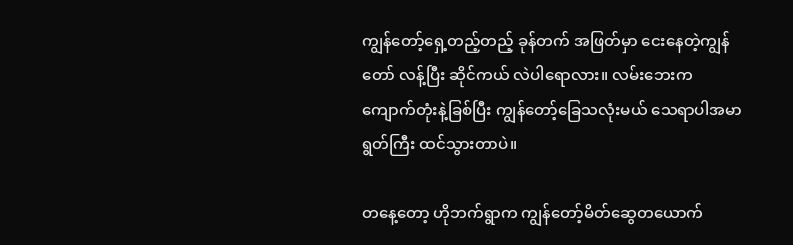ကျွန်တော့်ရှေ့တည့်တည့် ခုန်တက် အဖြတ်မှာ ငေးနေတဲ့ကျွန်တော် လန့်ပြီး ဆိုင်ကယ် လဲပါရောလား။ လမ်းဘေးက ကျောက်တုံးနဲ့ခြစ်ပြီး ကျွန်တော့်ခြေသလုံးမယ် သေရာပါအမာရွတ်ကြီး ထင်သွားတာပဲ။

တနေ့တော့ ဟိုဘက်ရွာက ကျွန်တော့်မိတ်ဆွေတယောက်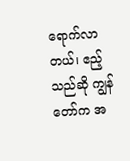ရောက်လာတယ်၊ ဧည့်သည်ဆို ကျွန်တော်က အ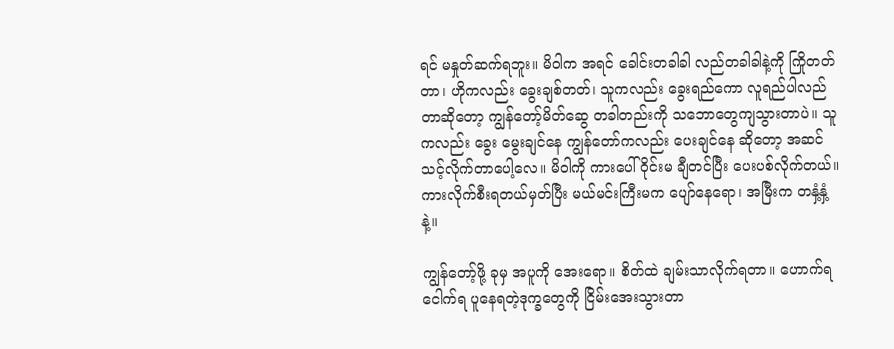ရင် မနှုတ်ဆက်ရဘူး။ မိဝါက အရင် ခေါင်းတခါခါ လည်တခါခါနဲ့ကို ကြိုတတ်တာ၊ ဟိုကလည်း ခွေးချစ်တတ်၊ သူကလည်း ခွေးရည်ကော လူရည်ပါလည်တာဆိုတော့ ကျွန်တော့်မိတ်ဆွေ တခါတည်းကို သဘောတွေကျသွားတာပဲ။ သူကလည်း ခွေး မွေးချင်နေ ကျွန်တော်ကလည်း ပေးချင်နေ ဆိုတော့ အဆင်သင့်လိုက်တာပေါ့လေ။ မိဝါကို ကားပေါ် ဝိုင်းမ ချီတင်ပြီး ပေးပစ်လိုက်တယ်။ ကားလိုက်စီးရတယ်မှတ်ပြီး မယ်မင်းကြီးမက ပျော်နေရော၊ အမြီးက တနှံ့နှံ့နဲ့။

ကျွန်တော့်ဖို့ ခုမှ အပူကို အေးရော။ စိတ်ထဲ ချမ်းသာလိုက်ရတာ။ ဟောက်ရ ငေါက်ရ ပူနေရတဲ့ဒုက္ခတွေကို ငြိမ်းအေးသွားတာ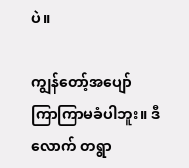ပဲ။

ကျွန်တော့်အပျော် ကြာကြာမခံပါဘူး။ ဒီလောက် တရွာ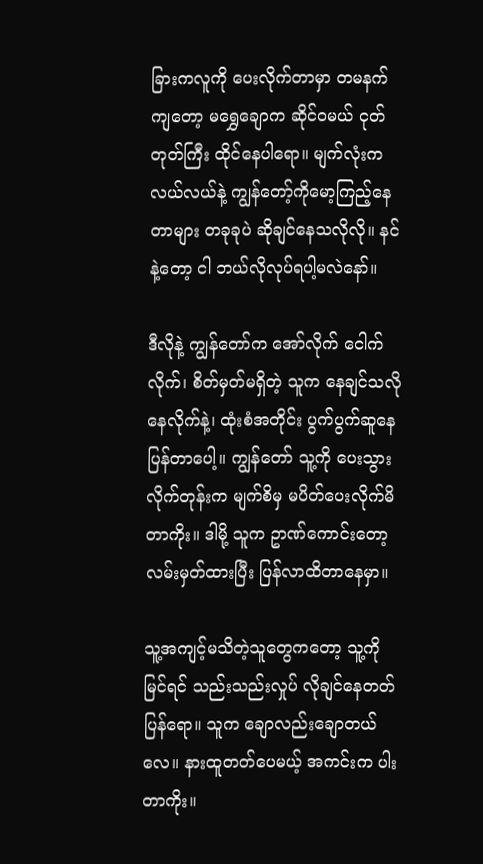ခြားကလူကို ပေးလိုက်တာမှာ တမနက်ကျတော့ မရွှေချောက ဆိုင်ဝမယ် ငုတ်တုတ်ကြီး ထိုင်နေပါရော။ မျက်လုံးကလယ်လယ်နဲ့ ကျွန်တော့်ကိုမော့ကြည့်နေတာများ တခုခုပဲ ဆိုချင်နေသလိုလို။ နင်နဲ့တော့ ငါ ဘယ်လိုလုပ်ရပါ့မလဲနော်။

ဒီလိုနဲ့ ကျွန်တော်က အော်လိုက် ငေါက်လိုက်၊ စိတ်မှတ်မရှိတဲ့ သူက နေချင်သလို နေလိုက်နဲ့၊ ထုံးစံအတိုင်း ပွက်ပွက်ဆူနေပြန်တာပေါ့။ ကျွန်တော် သူ့ကို ပေးသွားလိုက်တုန်းက မျက်စိမှ မပိတ်ပေးလိုက်မိတာကိုး။ ဒါမို့ သူက ဥာဏ်ကောင်းတော့ လမ်းမှတ်ထားပြီး ပြန်လာထိတာနေမှာ။

သူ့အကျင့်မသိတဲ့သူတွေကတော့ သူ့ကိုမြင်ရင် သည်းသည်းလှုပ် လိုချင်နေတတ်ပြန်ရော။ သူက ချောလည်းချောတယ်လေ။ နားထူတတ်ပေမယ့် အကင်းက ပါးတာကိုး။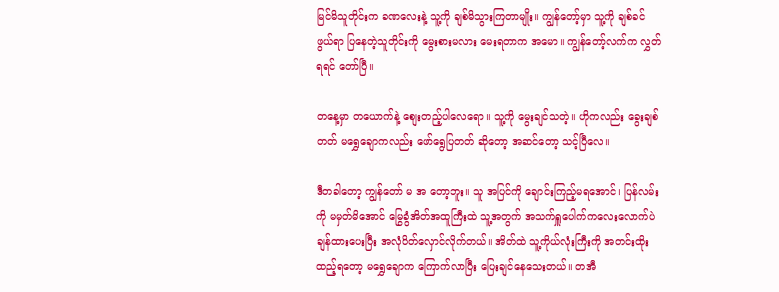မြင်မိသူတိုင်းက ခဏလေးနဲ့ သူ့ကို ချစ်မိသွားကြတာမျိုး။ ကျွန်တော့်မှာ သူ့ကို ချစ်ခင်ဖွယ်ရာ ပြနေတဲ့သူတိုင်းကို မွေးစားမလား မေးရတာက အမော။ ကျွန်တော့်လက်က လွှတ်ရရင် တော်ပြီ။

တနေ့မှာ တယောက်နဲ့ စျေးတည့်ပါလေရော။ သူ့ကို မွေးချင်သတဲ့။ ဟိုကလည်း ခွေးချစ်တတ် မရွှေချောကလည်း ဖော်ရွေပြတတ် ဆိုတော့ အဆင်တော့ သင့်ပြီလေ။

ဒီတခါတော့ ကျွန်တော် မ အ တော့ဘူး။ သူ အပြင်ကို ချောင်းကြည့်မရအောင်၊ ပြန်လမ်းကို မမှတ်မိအောင် မြွေခွံအိတ်အထူကြီးထဲ သူ့အတွက် အသက်ရှူပေါက်ကလေးလောက်ပဲ ချန်ထားပေးပြီး အလုံပိတ်လှောင်လိုက်တယ်။ အိတ်ထဲ သူ့ကိုယ်လုံးကြီးကို အတင်းထိုးထည့်ရတော့ မရွှေချောက ကြောက်လာပြီး ပြေးချင်နေသေးတယ်။ တအီ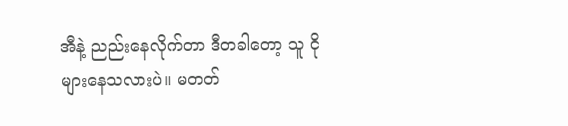အီနဲ့ ညည်းနေလိုက်တာ ဒီတခါတော့ သူ ငိုများနေသလားပဲ။ မတတ်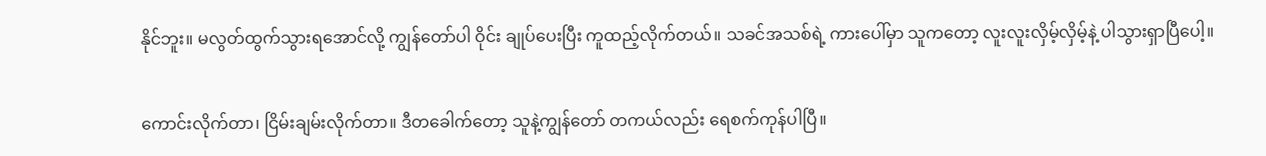နိုင်ဘူး။ မလွတ်ထွက်သွားရအောင်လို့ ကျွန်တော်ပါ ဝိုင်း ချုပ်ပေးပြီး ကူထည့်လိုက်တယ်။ သခင်အသစ်ရဲ့ ကားပေါ်မှာ သူကတော့ လူးလူးလှိမ့်လှိမ့်နဲ့ ပါသွားရှာပြီပေါ့။

ကောင်းလိုက်တာ၊ ငြိမ်းချမ်းလိုက်တာ။ ဒီတခေါက်တော့ သူနဲ့ကျွန်တော် တကယ်လည်း ရေစက်ကုန်ပါပြီ။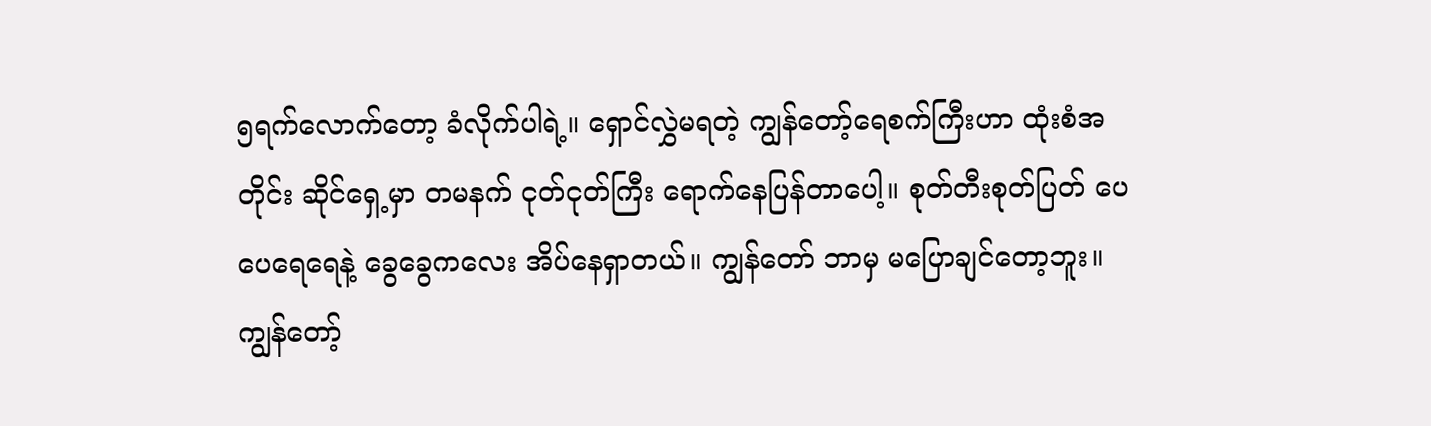၅ရက်လောက်တော့ ခံလိုက်ပါရဲ့။ ရှောင်လွှဲမရတဲ့ ကျွန်တော့်ရေစက်ကြီးဟာ ထုံးစံအတိုင်း ဆိုင်ရှေ့မှာ တမနက် ငုတ်ငုတ်ကြီး ရောက်နေပြန်တာပေါ့။ စုတ်တီးစုတ်ပြတ် ပေပေရေရေနဲ့ ခွေခွေကလေး အိပ်နေရှာတယ်။ ကျွန်တော် ဘာမှ မပြောချင်တော့ဘူး။ ကျွန်တော့်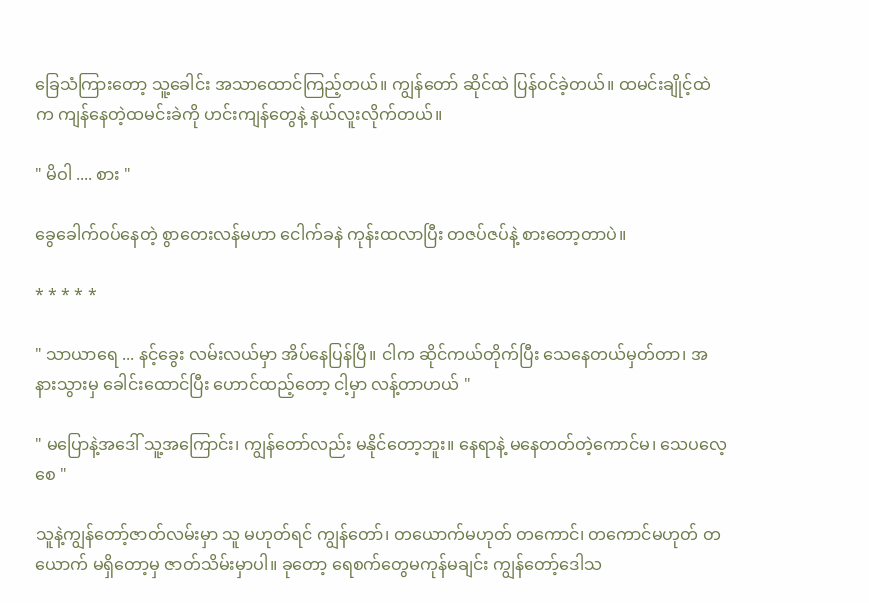ခြေသံကြားတော့ သူ့ခေါင်း အသာထောင်ကြည့်တယ်။ ကျွန်တော် ဆိုင်ထဲ ပြန်ဝင်ခဲ့တယ်။ ထမင်းချိုင့်ထဲက ကျန်နေတဲ့ထမင်းခဲကို ဟင်းကျန်တွေနဲ့ နယ်လူးလိုက်တယ်။

" မိဝါ .... စား "

ခွေခေါက်ဝပ်နေတဲ့ စွာတေးလန်မဟာ ငေါက်ခနဲ ကုန်းထလာပြီး တဇပ်ဇပ်နဲ့ စားတော့တာပဲ။

* * * * *

" သာယာရေ ... နင့်ခွေး လမ်းလယ်မှာ အိပ်နေပြန်ပြီ။ ငါက ဆိုင်ကယ်တိုက်ပြီး သေနေတယ်မှတ်တာ၊ အနားသွားမှ ခေါင်းထောင်ပြီး ဟောင်ထည့်တော့ ငါ့မှာ လန့်တာဟယ် "

" မပြောနဲ့အဒေါ် သူ့အကြောင်း၊ ကျွန်တော်လည်း မနိုင်တော့ဘူး။ နေရာနဲ့ မနေတတ်တဲ့ကောင်မ၊ သေပလေ့စေ "

သူနဲ့ကျွန်တော့်ဇာတ်လမ်းမှာ သူ မဟုတ်ရင် ကျွန်တော်၊ တယောက်မဟုတ် တကောင်၊ တကောင်မဟုတ် တယောက် မရှိတော့မှ ဇာတ်သိမ်းမှာပါ။ ခုတော့ ရေစက်တွေမကုန်မချင်း ကျွန်တော့်ဒေါသ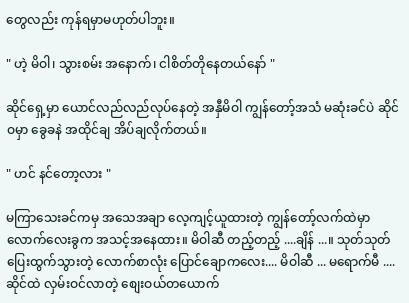တွေလည်း ကုန်ရမှာမဟုတ်ပါဘူး။

" ဟဲ့ မိဝါ၊ သွားစမ်း အနောက်၊ ငါစိတ်တိုနေတယ်နော် "

ဆိုင်ရှေ့မှာ ယောင်လည်လည်လုပ်နေတဲ့ အနှီမိဝါ ကျွန်တော့်အသံ မဆုံးခင်ပဲ ဆိုင်ဝမှာ ခွေခနဲ အထိုင်ချ အိပ်ချလိုက်တယ်။

" ဟင် နင်တော့လား "

မကြာသေးခင်ကမှ အသေအချာ လေ့ကျင့်ယူထားတဲ့ ကျွန်တော့်လက်ထဲမှာ လောက်လေးခွက အသင့်အနေထား။ မိဝါဆီ တည့်တည့် ....ချိန် ...။ သုတ်သုတ်ပြေးထွက်သွားတဲ့ လောက်စာလုံး ပြောင်ချောကလေး.... မိဝါဆီ ... မရောက်မီ .... ဆိုင်ထဲ လှမ်းဝင်လာတဲ့ စျေးဝယ်တယောက်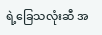ရဲ့ခြေသလုံးဆီ အ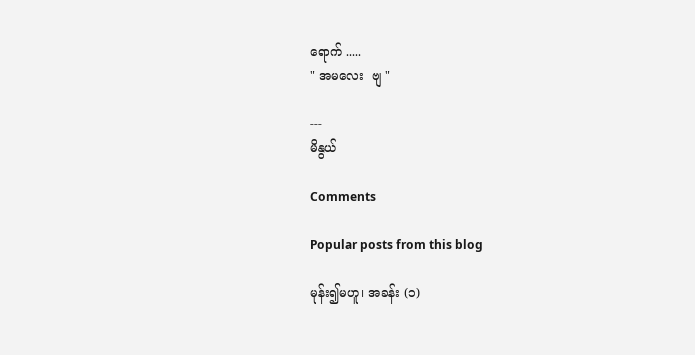ရောက် .....
" အမလေး  ဗျ "

---
မိနွယ်

Comments

Popular posts from this blog

မုန်း၍မဟူ၊ အခန်း (၁)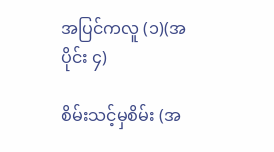အပြင်ကလူ (၁)(အပိုင်း ၄)

စိမ်းသင့်မှစိမ်း (အ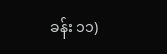ခန်း ၁၁)